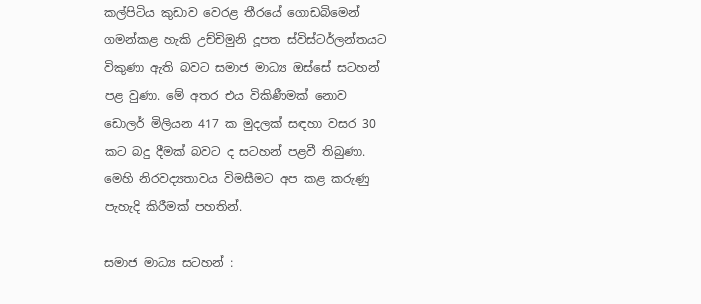කල්පිටිය කුඩාව වෙරළ තීරයේ ගොඩබිමෙන් ගමන්කළ හැකි උච්චිමුනි දූපත ස්විස්ටර්ලන්තයට විකුණා ඇති බවට සමාජ මාධ්‍ය ඔස්සේ සටහන් පළ වුණා. මේ අතර එය විකිණීමක් නොව ඩොලර් මිලියන 417 ක මුදලක් සඳහා වසර 30 කට බදු දීමක් බවට ද සටහන් පළවී තිබුණා. මෙහි නිරවද්‍යතාවය විමසීමට අප කළ කරුණු පැහැදි කිරීමක් පහතින්.

සමාජ මාධ්‍ය සටහන් :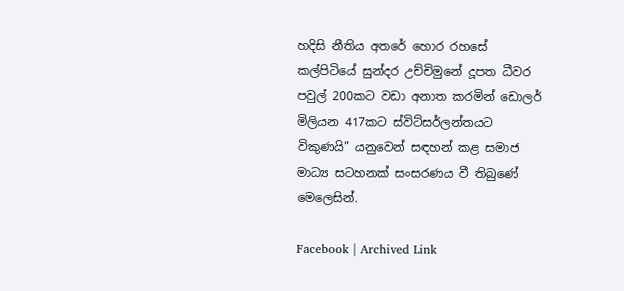හදිසි නීතිය අතරේ හොර රහසේ කල්පිටියේ සුන්දර උච්චිමුනේ දූපත ධීවර පවුල් 200කට වඩා අනාත කරමින් ඩොලර් මිලියන 417කට ස්විට්සර්ලන්තයට විකුණයි” යනුවෙන් සඳහන් කළ සමාජ මාධ්‍ය සටහනක් සංසරණය වී තිබුණේ මෙලෙසින්.

Facebook | Archived Link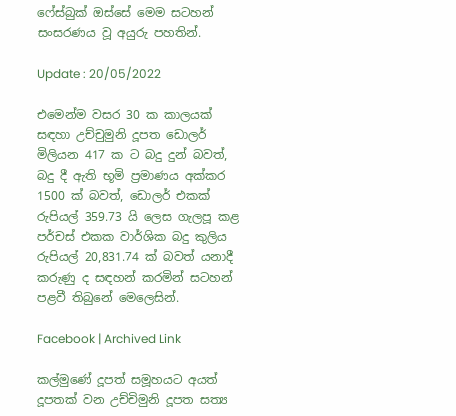ෆේස්බුක් ඔස්සේ මෙම සටහන් සංසරණය වූ අයුරු පහතින්.

Update : 20/05/2022

එමෙන්ම වසර 30 ක කාලයක් සඳහා උච්චුමුනි දූපත ඩොලර් මිලියන 417 ක ට බදු දුන් බවත්, බදු දී ඇති භූමි ප්‍රමාණය අක්කර 1500 ක් බවත්, ඩොලර් එකක් රුපියල් 359.73 යි ලෙස ගැලපූ කළ පර්චස් එකක වාර්ශික බදු කුලිය රුපියල් 20,831.74 ක් බවත් යනාදී කරුණු ද සඳහන් කරමින් සටහන් පළවී තිබුනේ මෙලෙසින්.

Facebook | Archived Link

කල්මුණේ දූපත් සමූහයට අයත් දූපතක් වන උච්චිමුනි දූපත සත්‍ය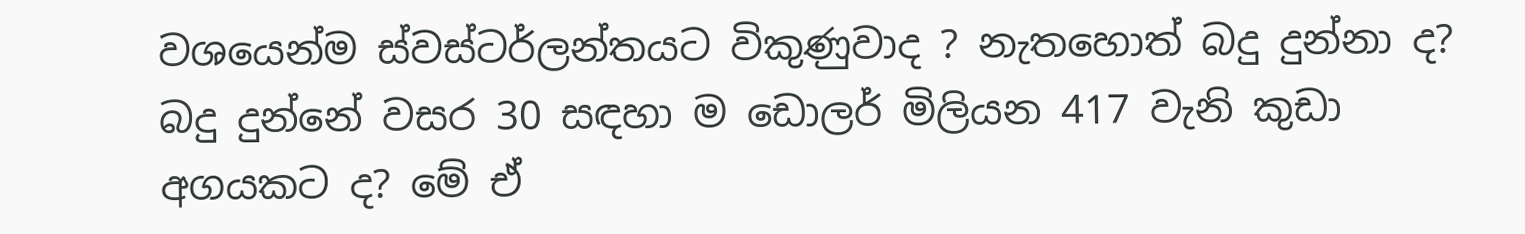වශයෙන්ම ස්වස්ටර්ලන්තයට විකුණුවාද ? නැතහොත් බදු දුන්නා ද? බදු දුන්නේ වසර 30 සඳහා ම ඩොලර් මිලියන 417 වැනි කුඩා අගයකට ද? මේ ඒ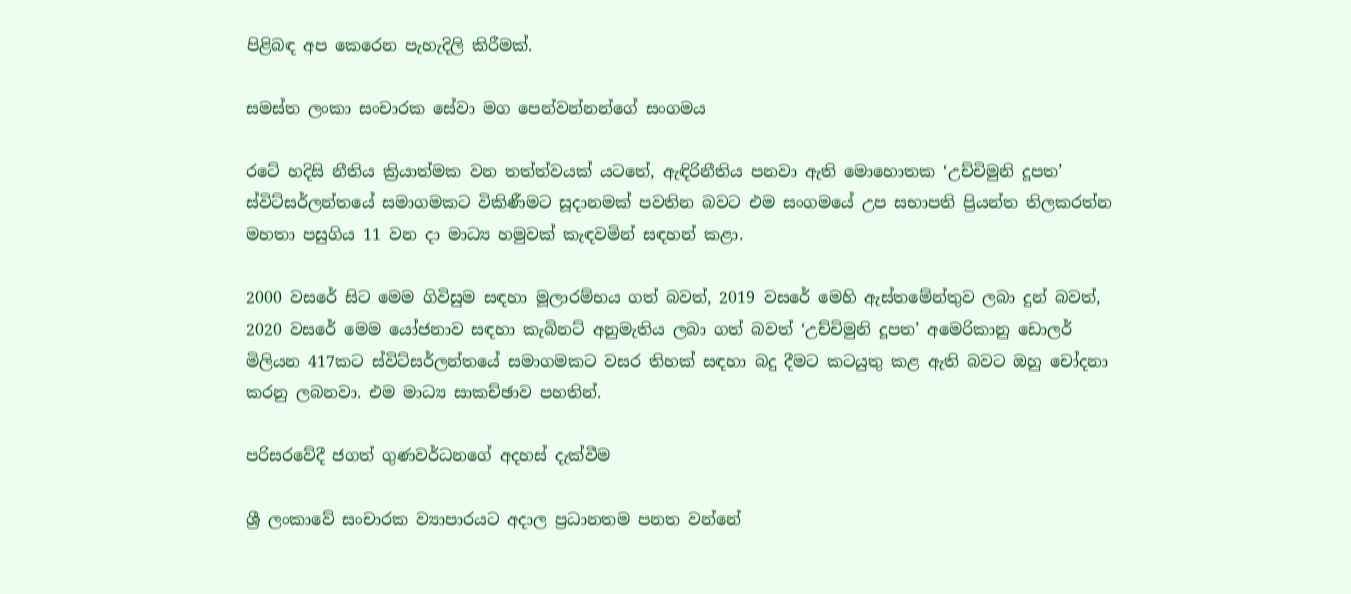පිළිබඳ අප කෙරෙන පැහැදිලි කිරීමක්.

සමස්ත ලංකා සංචාරක සේවා මග පෙන්වන්නන්ගේ සංගමය

රටේ හදිසි නීතිය ක්‍රියාත්මක වන තත්ත්වයක් යටතේ, ඇඳිරිනීතිය පනවා ඇති මොහොතක ‘උච්චිමුනි දූපත’ ස්විට්සර්ලන්තයේ සමාගමකට විකිණීමට සූදානමක් පවතින බවට එම සංගමයේ උප සභාපති ප්‍රියන්ත තිලකරත්න මහතා පසුගිය 11 වන දා මාධ්‍ය හමුවක් කැඳවමින් සඳහන් කළා.

2000 වසරේ සිට මෙම ගිවිසුම සඳහා මූලාරම්භය ගත් බවත්, 2019 වසරේ මෙහි ඇස්තමේන්තුව ලබා දුන් බවත්, 2020 වසරේ මෙම යෝජනාව සඳහා කැබිනට් අනුමැතිය ලබා ගත් බවත් ‘උච්චිමුනි දූපත’ අමෙරිකානු ඩොලර් මිලියන 417කට ස්විට්සර්ලන්තයේ සමාගමකට වසර තිහක් සඳහා බදු දීමට කටයුතු කළ ඇති බවට ඔහු චෝදනා කරනු ලබනවා. එම මාධ්‍ය සාකච්ඡාව පහතින්.

පරිසරවේදී ජගත් ගුණවර්ධනගේ අදහස් දැක්වීම

ශ්‍රී ලංකාවේ සංචාරක ව්‍යාපාරයට අදාල ප්‍රධානතම පනත වන්නේ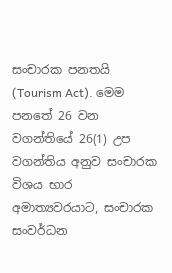සංචාරක පනතයි (Tourism Act). මෙම පනතේ 26 වන වගන්තියේ 26(1) උප වගන්තිය අනුව සංචාරක විශය භාර අමාත්‍යවරයාට, සංචාරක සංවර්ධන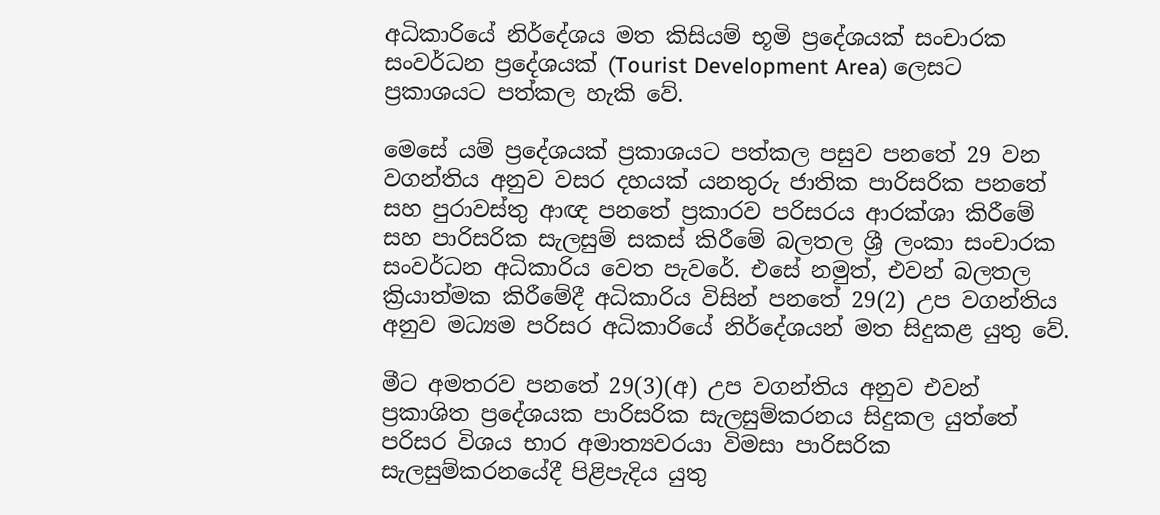අධිකාරියේ නිර්දේශය මත කිසියම් භූමි ප්‍රදේශයක් සංචාරක සංවර්ධන ප්‍රදේශයක් (Tourist Development Area) ලෙසට ප්‍රකාශයට පත්කල හැකි වේ.

මෙසේ යම් ප්‍රදේශයක් ප්‍රකාශයට පත්කල පසුව පනතේ 29 වන වගන්තිය අනුව වසර දහයක් යනතුරු ජාතික පාරිසරික පනතේ සහ පුරාවස්තු ආඥ පනතේ ප්‍රකාරව පරිසරය ආරක්ශා කිරීමේ සහ පාරිසරික සැලසුම් සකස් කිරීමේ බලතල ශ්‍රී ලංකා සංචාරක සංවර්ධන අධිකාරිය වෙත පැවරේ. එසේ නමුත්, එවන් බලතල ක්‍රියාත්මක කිරීමේදී අධිකාරිය විසින් පනතේ 29(2) උප වගන්තිය අනුව මධ්‍යම පරිසර අධිකාරියේ නිර්දේශයන් මත සිදුකළ යුතු වේ.

මීට අමතරව පනතේ 29(3)(අ) උප වගන්තිය අනුව එවන් ප්‍රකාශිත ප්‍රදේශයක පාරිසරික සැලසුම්කරනය සිදුකල යුත්තේ පරිසර විශය භාර අමාත්‍යවරයා විමසා පාරිසරික සැලසුම්කරනයේදී පිළිපැදිය යුතු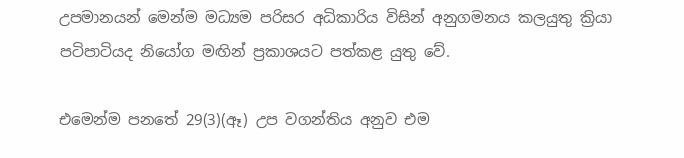උපමානයන් මෙන්ම මධ්‍යම පරිසර අධිකාරිය විසින් අනුගමනය කලයුතු ක්‍රියා පටිපාටියද නියෝග මඟින් ප්‍රකාශයට පත්කළ යුතු වේ.

එමෙන්ම පනතේ 29(3)(ඈ) උප වගන්තිය අනුව එම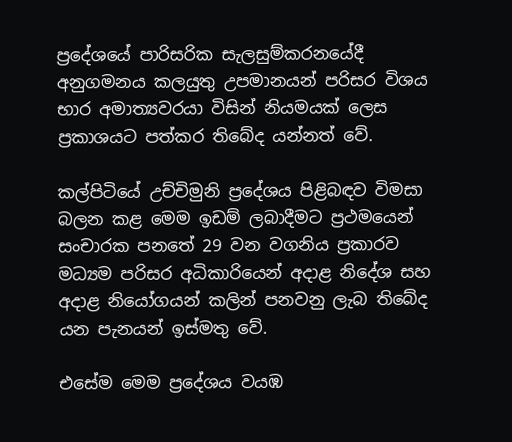ප්‍රදේශයේ පාරිසරික සැලසුම්කරනයේදී අනුගමනය කලයුතු උපමානයන් පරිසර විශය භාර අමාත්‍යවරයා විසින් නියමයක් ලෙස ප්‍රකාශයට පත්කර තිබේද යන්නත් වේ.

කල්පිටියේ උච්චිමුනි ප්‍රදේශය පිළිබඳව විමසා බලන කළ මෙම ඉඩම් ලබාදීමට ප්‍රථමයෙන් සංචාරක පනතේ 29 වන වගනිය ප්‍රකාරව මධ්‍යම පරිසර අධිකාරියෙන් අදාළ නිදේශ සහ අදාළ නියෝගයන් කලින් පනවනු ලැබ තිබේද යන පැනයන් ඉස්මතු වේ.

එසේම මෙම ප්‍රදේශය වයඹ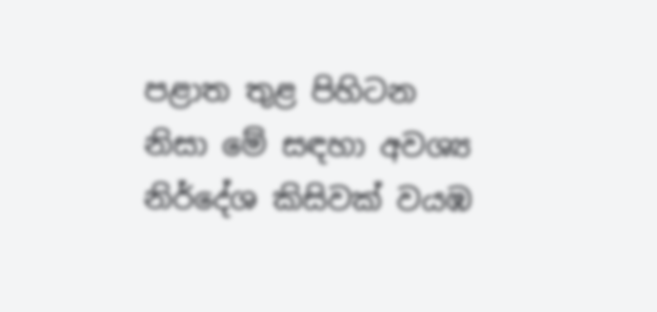පළාත තුළ පිහිටන නිසා මේ සඳහා අවශ්‍ය නිර්දේශ කිසිවක් වයඹ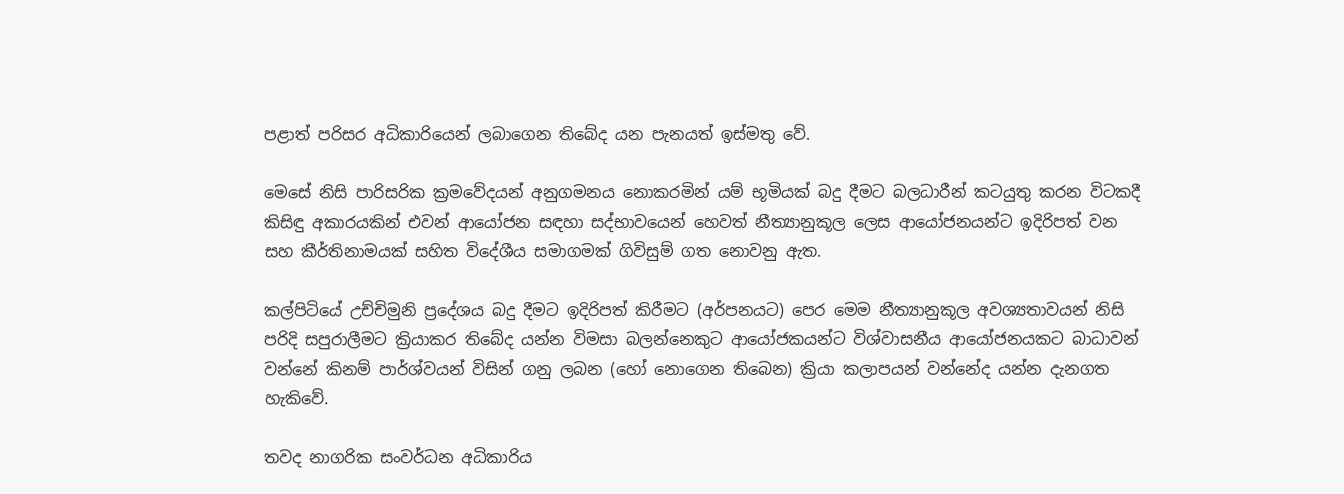පළාත් පරිසර අධිකාරියෙන් ලබාගෙන තිබේද යන පැනයත් ඉස්මතු වේ.

මෙසේ නිසි පාරිසරික ක්‍රමවේදයන් අනුගමනය නොකරමින් යම් භූමියක් බදු දීමට බලධාරීන් කටයුතු කරන විටකදී කිසිඳු අකාරයකින් එවන් ආයෝජන සඳහා සද්භාවයෙන් හෙවත් නීත්‍යානුකූල ලෙස ආයෝජනයන්ට ඉදිරිපත් වන සහ කීර්තිනාමයක් සහිත විදේශීය සමාගමක් ගිවිසුම් ගත නොවනු ඇත.

කල්පිටියේ උච්චිමුනි ප්‍රදේශය බදු දීමට ඉදිරිපත් කිරීමට (අර්පනයට) පෙර මෙම නීත්‍යානුකූල අවශ්‍යතාවයන් නිසි පරිදි සපුරාලීමට ක්‍රියාකර තිබේද යන්න විමසා බලන්නෙකුට ආයෝජකයන්ට විශ්වාසනීය ආයෝජනයකට බාධාවන් වන්නේ කිනම් පාර්ශ්වයන් විසින් ගනු ලබන (හෝ නොගෙන තිබෙන) ක්‍රියා කලාපයන් වන්නේද යන්න දැනගත හැකිවේ.

තවද නාගරික සංවර්ධන අධිකාරිය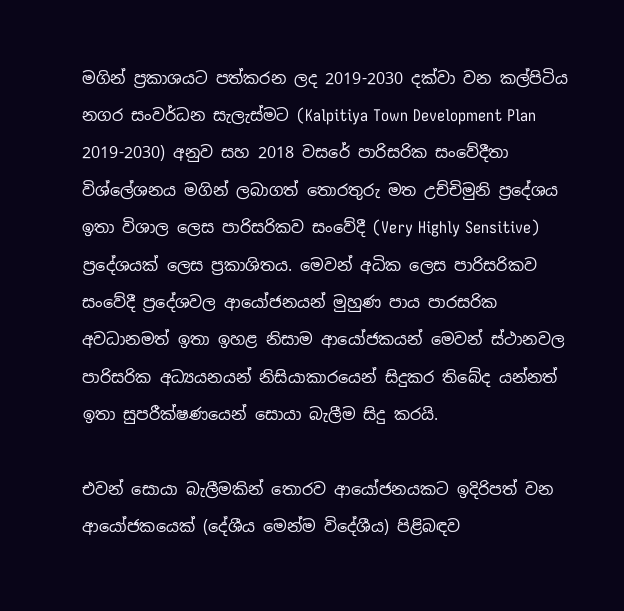මගින් ප්‍රකාශයට පත්කරන ලද 2019-2030 දක්වා වන කල්පිටිය නගර සංවර්ධන සැලැස්මට (Kalpitiya Town Development Plan 2019-2030) අනුව සහ 2018 වසරේ පාරිසරික සංවේදීතා විශ්ලේශනය මගින් ලබාගත් තොරතුරු මත උච්චිමුනි ප්‍රදේශය ඉතා විශාල ලෙස පාරිසරිකව සංවේදී (Very Highly Sensitive) ප්‍රදේශයක් ලෙස ප්‍රකාශිතය. මෙවන් අධික ලෙස පාරිසරිකව සංවේදී ප්‍රදේශවල ආයෝජනයන් මුහුණ පාය පාරසරික අවධානමත් ඉතා ඉහළ නිසාම ආයෝජකයන් මෙවන් ස්ථානවල පාරිසරික අධ්‍යයනයන් නිසියාකාරයෙන් සිදුකර තිබේද යන්නත් ඉතා සුපරීක්ෂණයෙන් සොයා බැලීම සිදු කරයි.

එවන් සොයා බැලීමකින් තොරව ආයෝජනයකට ඉදිරිපත් වන ආයෝජකයෙක් (දේශීය මෙන්ම විදේශීය) පිළිබඳව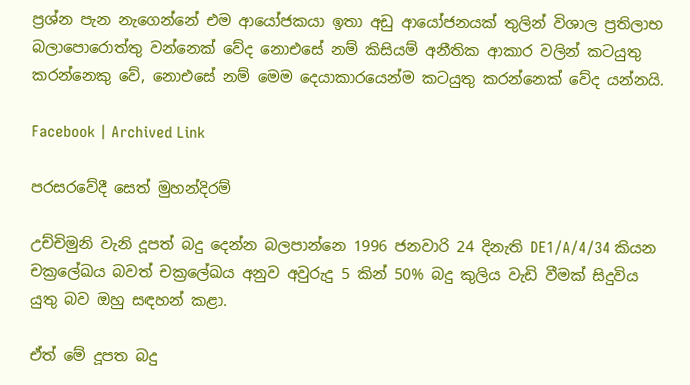ප්‍රශ්න පැන නැගෙන්නේ එම ආයෝජකයා ඉතා අඩු ආයෝජනයක් තුලින් විශාල ප්‍රතිලාභ බලාපොරොත්තු වන්නෙක් වේද නොඑසේ නම් කිසියම් අනීතික ආකාර වලින් කටයුතු කරන්නෙකු වේ, නොඑසේ නම් මෙම දෙයාකාරයෙන්ම කටයුතු කරන්නෙක් වේද යන්නයි.

Facebook | Archived Link

පරසරවේදී සෙත් මුහන්දිරම්

උච්චිමුනි වැනි දූපත් බදු දෙන්න බලපාන්නෙ 1996 ජනවාරි 24 දිනැති DE1/A/4/34 කියන චක්‍රලේඛය බවත් චක්‍රලේඛය අනුව අවුරුදු 5 කින් 50% බදු කුලිය වැඩි වීමක් සිදුවිය යුතු බව ඔහු සඳහන් කළා.

ඒත් මේ දූපත බදු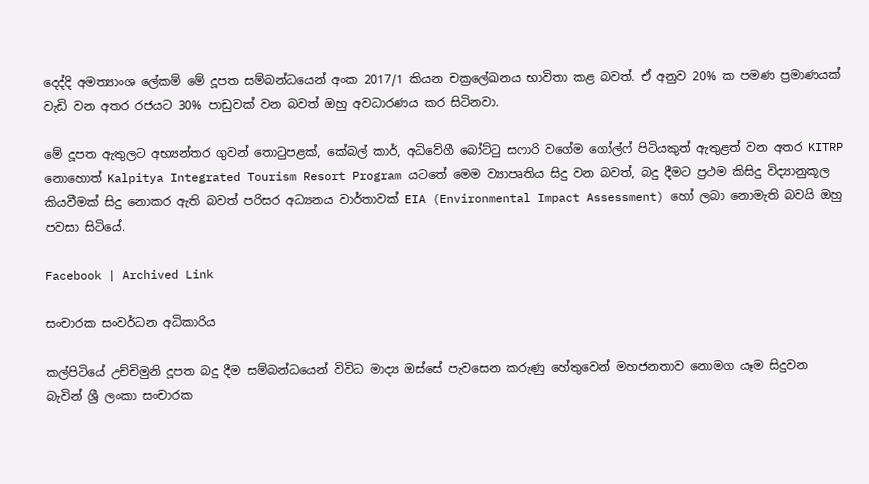දෙද්දි අමත්‍යාංශ ලේකම් මේ දූපත සම්බන්ධයෙන් අංක 2017/1 කියන චක්‍රලේඛනය භාවිතා කළ බවත්. ඒ අනුව 20% ක පමණ ප්‍රමාණයක් වැඩි වන අතර රජයට 30% පාඩුවක් වන බවත් ඔහු අවධාරණය කර සිටිනවා.

මේ දූපත ඇතුලට අභ්‍යන්තර ගුවන් තොටුපළක්, කේබල් කාර්, අධිවේගී බෝට්ටු සෆාරි වගේම ගෝල්ෆ් පිටියකුත් ඇතුළත් වන අතර KITRP නොහොත් Kalpitya Integrated Tourism Resort Program යටතේ මෙම ව්‍යාපෘතිය සිදු වන බවත්, බදු දීමට ප්‍රථම කිසිදු විද්‍යානුකූල කියවීමක් සිදු නොකර ඇති බවත් පරිසර අධ්‍යනය වාර්තාවක් EIA (Environmental Impact Assessment) හෝ ලබා නොමැති බවයි ඔහු පවසා සිටියේ.

Facebook | Archived Link

සංචාරක සංවර්ධන අධිකාරිය

කල්පිටියේ උච්චිමුනි දූපත බදු දීම සම්බන්ධයෙන් විවිධ මාද්‍ය ඔස්සේ පැවසෙන කරුණු හේතුවෙන් මහජනතාව නොමග යෑම සිදුවන බැවින් ශ්‍රී ලංකා සංචාරක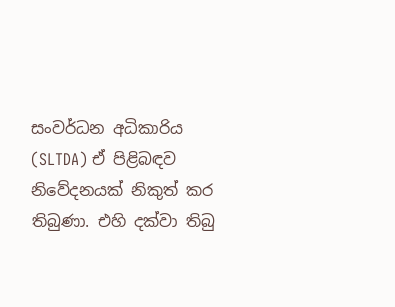සංවර්ධන අධිකාරිය (SLTDA) ඒ පිළිබඳව නිවේදනයක් නිකුත් කර තිබුණා. එහි දක්වා තිබු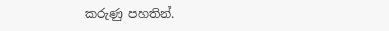කරුණු පහතින්.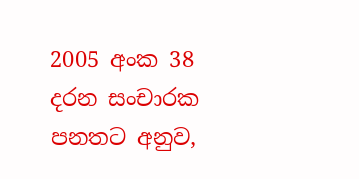2005 අංක 38 දරන සංචාරක පනතට අනුව,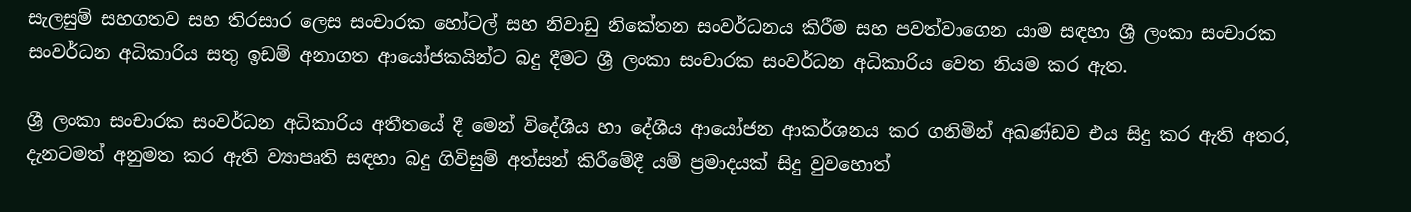සැලසුම් සහගතව සහ තිරසාර ලෙස සංචාරක හෝටල් සහ නිවාඩු නිකේතන සංවර්ධනය කිරීම සහ පවත්වාගෙන යාම සඳහා ශ්‍රී ලංකා සංචාරක සංවර්ධන අධිකාරිය සතු ඉඩම් අනාගත ආයෝජකයින්ට බදු දීමට ශ්‍රී ලංකා සංචාරක සංවර්ධන අධිකාරිය වෙත නියම කර ඇත.

ශ්‍රී ලංකා සංචාරක සංවර්ධන අධිකාරිය අතීතයේ දී මෙන් විදේශීය හා දේශීය ආයෝජන ආකර්ශනය කර ගනිමින් අඛණ්ඩව එය සිදු කර ඇති අතර, දැනටමත් අනුමත කර ඇති ව්‍යාපෘති සඳහා බදු ගිවිසුම් අත්සන් කිරීමේදී යම් ප්‍රමාදයක් සිදු වුවහොත්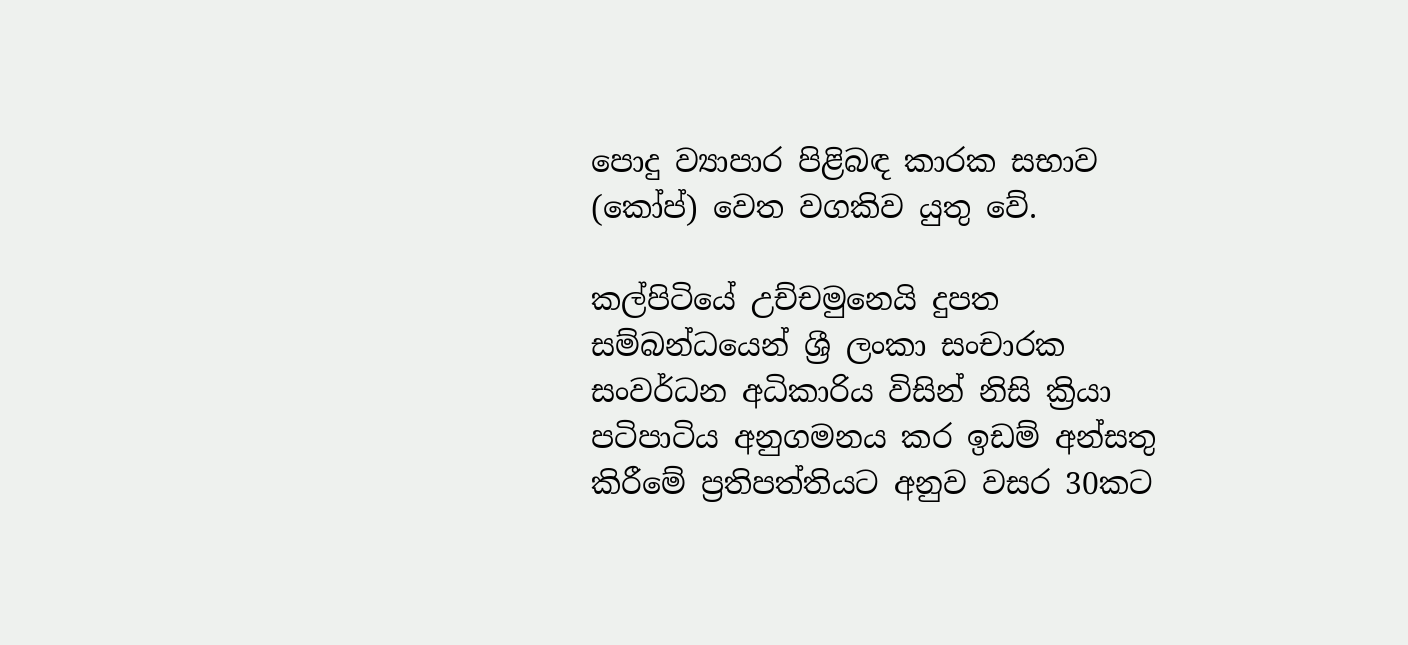පොදු ව්‍යාපාර පිළිබඳ කාරක සභාව (කෝප්) වෙත වගකිව යුතු වේ.

කල්පිටියේ උච්චමුනෙයි දුපත සම්බන්ධයෙන් ශ්‍රී ලංකා සංචාරක සංවර්ධන අධිකාරිය විසින් නිසි ක්‍රියා පටිපාටිය අනුගමනය කර ඉඩම් අන්සතු කිරීමේ ප්‍රතිපත්තියට අනුව වසර 30කට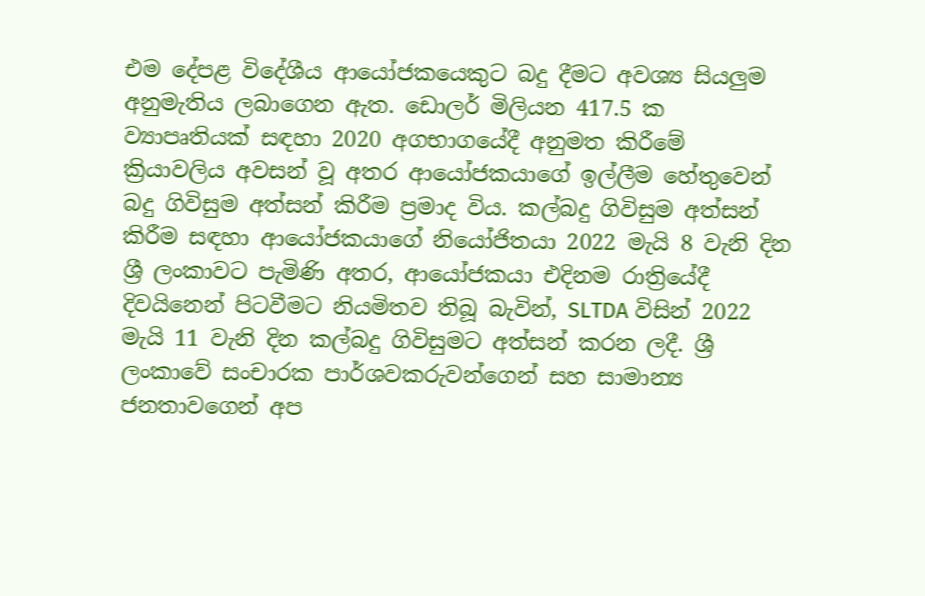එම දේපළ විදේශීය ආයෝජකයෙකුට බදු දීමට අවශ්‍ය සියලුම අනුමැතිය ලබාගෙන ඇත. ඩොලර් මිලියන 417.5 ක ව්‍යාපෘතියක් සඳහා 2020 අගභාගයේදී අනුමත කිරීමේ ක්‍රියාවලිය අවසන් වූ අතර ආයෝජකයාගේ ඉල්ලීම හේතුවෙන් බදු ගිවිසුම අත්සන් කිරීම ප්‍රමාද විය. කල්බදු ගිවිසුම අත්සන් කිරීම සඳහා ආයෝජකයාගේ නියෝජිතයා 2022 මැයි 8 වැනි දින ශ්‍රී ලංකාවට පැමිණි අතර, ආයෝජකයා එදිනම රාත්‍රියේදී දිවයිනෙන් පිටවීමට නියමිතව තිබූ බැවින්, SLTDA විසින් 2022 මැයි 11 වැනි දින කල්බදු ගිවිසුමට අත්සන් කරන ලදී. ශ්‍රී ලංකාවේ සංචාරක පාර්ශවකරුවන්ගෙන් සහ සාමාන්‍ය ජනතාවගෙන් අප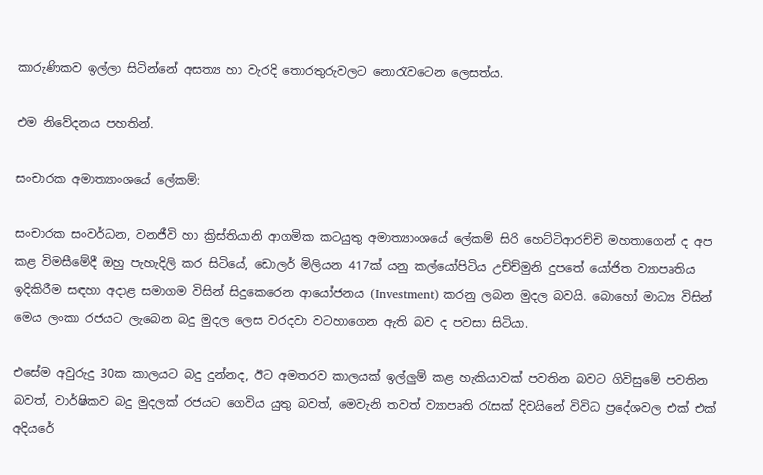කාරුණිකව ඉල්ලා සිටින්නේ අසත්‍ය හා වැරදි තොරතුරුවලට නොරැවටෙන ලෙසත්ය.

එම නිවේදනය පහතින්.

සංචාරක අමාත්‍යාංශයේ ලේකම්:

සංචාරක සංවර්ධන, වනජීවි හා ක්‍රිස්තියානි ආගමික කටයුතු අමාත්‍යාංශයේ ලේකම් සිරි හෙට්ටිආරච්චි මහතාගෙන් ද අප කළ විමසී‍මේදී ඔහු පැහැදිලි කර සිටියේ, ඩොලර් මිලියන 417ක් යනු කල්යෝපිටිය උච්ච්මුනි දුපතේ යෝජිත ව්‍යාපෘතිය ඉදිකිරීම සඳහා අදාළ සමාගම විසින් සිදුකෙරෙන ආයෝජනය (Investment) කරනු ලබන මුදල බවයි. බොහෝ මාධ්‍ය විසින් මෙය ලංකා රජයට ලැබෙන බදු මුදල ලෙස වරදවා වටහාගෙන ඇති බව ද පවසා සිටියා.

එසේම අවුරුදු 30ක කාලයට බදු දුන්නද, ඊට අමතරව කාලයක් ඉල්ලුම් කළ හැකියාවක් පවතින බවට ගිවිසුමේ පවතින බවත්, වාර්ෂිකව බදු මුදලක් රජයට ගෙවිය යුතු බවත්, මෙවැනි තවත් ව්‍යාපෘති රැසක් දිවයිනේ විවිධ ප්‍රදේශවල එක් එක් අදියරේ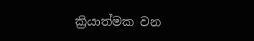ක්‍රියාත්මක වන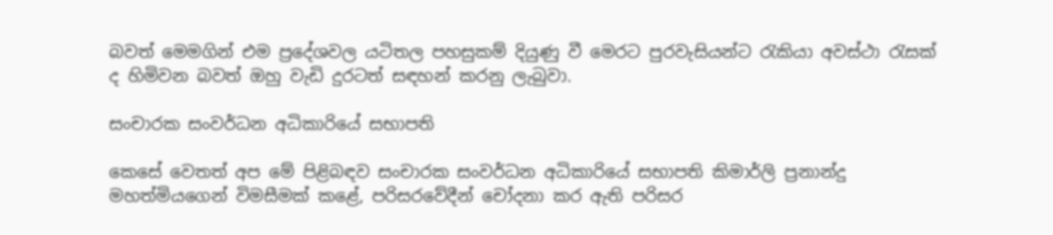බවත් මෙමගින් එම ප්‍රදේශවල යටිතල පහසුකම් දියුණු වී මෙරට පුරවැසියන්ට රැකියා අවස්ථා රැසක් ද හිමිවන බවත් ඔහු වැඩි දුරටත් සඳහන් කරනු ලැබුවා.

සංචාරක සංවර්ධන අධිකාරියේ සභාපති

කෙසේ වෙතත් අප මේ පිළිබඳව සංචාරක සංවර්ධන අධිකාරියේ සභාපති කිමාර්ලි ප්‍රනාන්දු මහත්මියගෙන් විමසීමක් කළේ, පරිසරවේදීන් චෝදනා කර ඇති පරිසර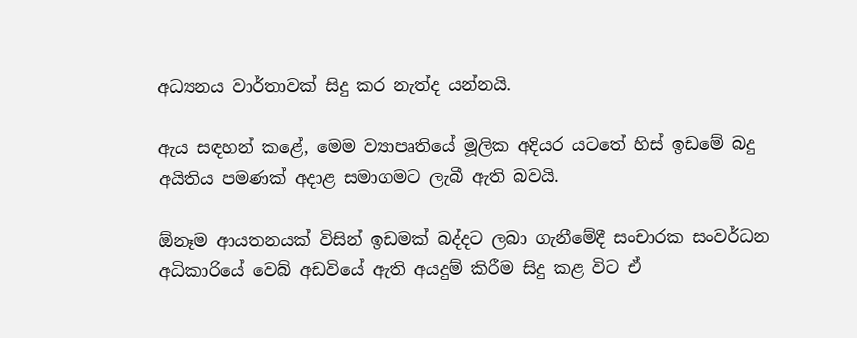අධ්‍යනය වාර්තාවක් සිදු කර නැත්ද යන්නයි.

ඇය සඳහන් කළේ, මෙම ව්‍යාපෘතියේ මූලික අදියර යටතේ හිස් ඉඩමේ බදු අයිතිය පමණක් අදාළ සමාගමට ලැබී ඇති බවයි.

ඕනෑම ආයතනයක් විසින් ඉඩමක් බද්දට ලබා ගැනීමේදී සංචාරක සංවර්ධන අධිකාරියේ වෙබ් අඩවියේ ඇති අයදුම් කිරීම සිදු කළ විට ඒ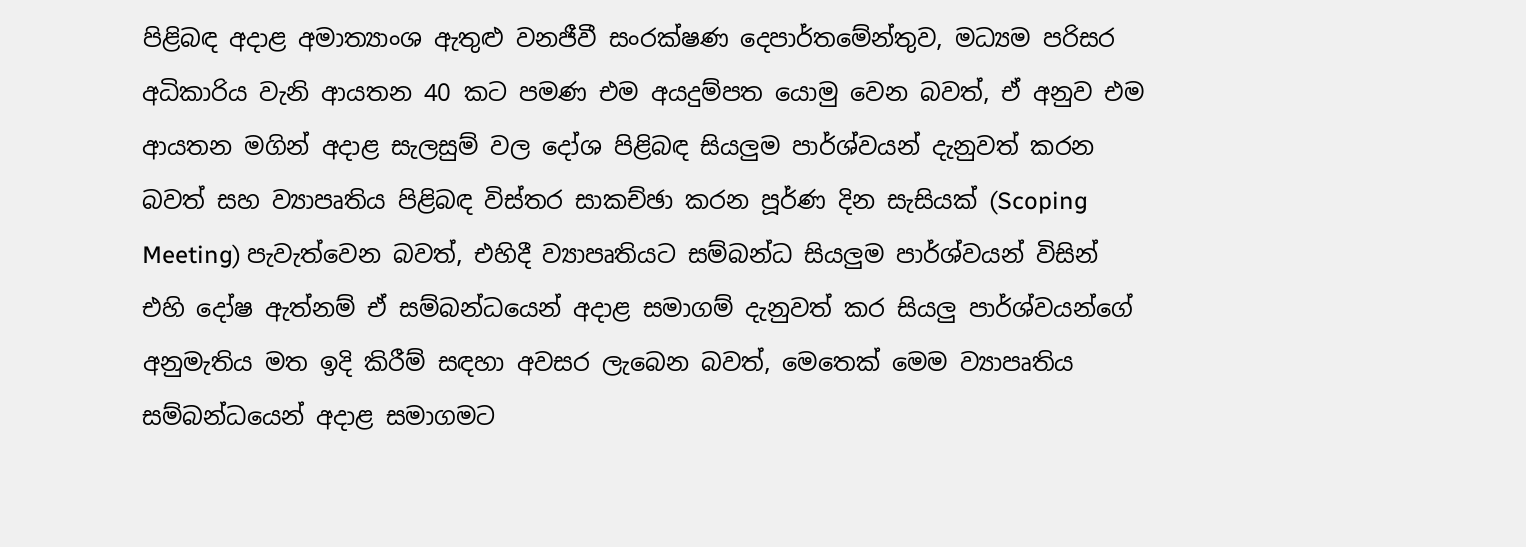පිළිබඳ අදාළ අමාත්‍යාංශ ඇතුළු වනජීවී සංරක්ෂණ දෙපාර්තමේන්තුව, මධ්‍යම පරිසර අධිකාරිය වැනි ආයතන 40 කට පමණ එම අයදුම්පත යොමු වෙන බවත්, ඒ අනුව එම ආයතන මගින් අදාළ සැලසුම් වල දෝශ පිළිබඳ සියලුම පාර්ශ්වයන් දැනුවත් කරන බවත් සහ ව්‍යාපෘතිය පිළිබඳ විස්තර සාකච්ඡා කරන පූර්ණ දින සැසියක් (Scoping Meeting) පැවැත්වෙන බවත්, එහිදී ව්‍යාපෘතියට සම්බන්ධ සියලුම පාර්ශ්වයන් විසින් එහි දෝෂ ඇත්නම් ඒ සම්බන්ධයෙන් අදාළ සමාගම් දැනුවත් කර සියලු පාර්ශ්වයන්ගේ අනුමැතිය මත ඉදි කිරීම් සඳහා අවසර ලැබෙන බවත්, මෙතෙක් මෙම ව්‍යාපෘතිය සම්බන්ධයෙන් අදාළ සමාගමට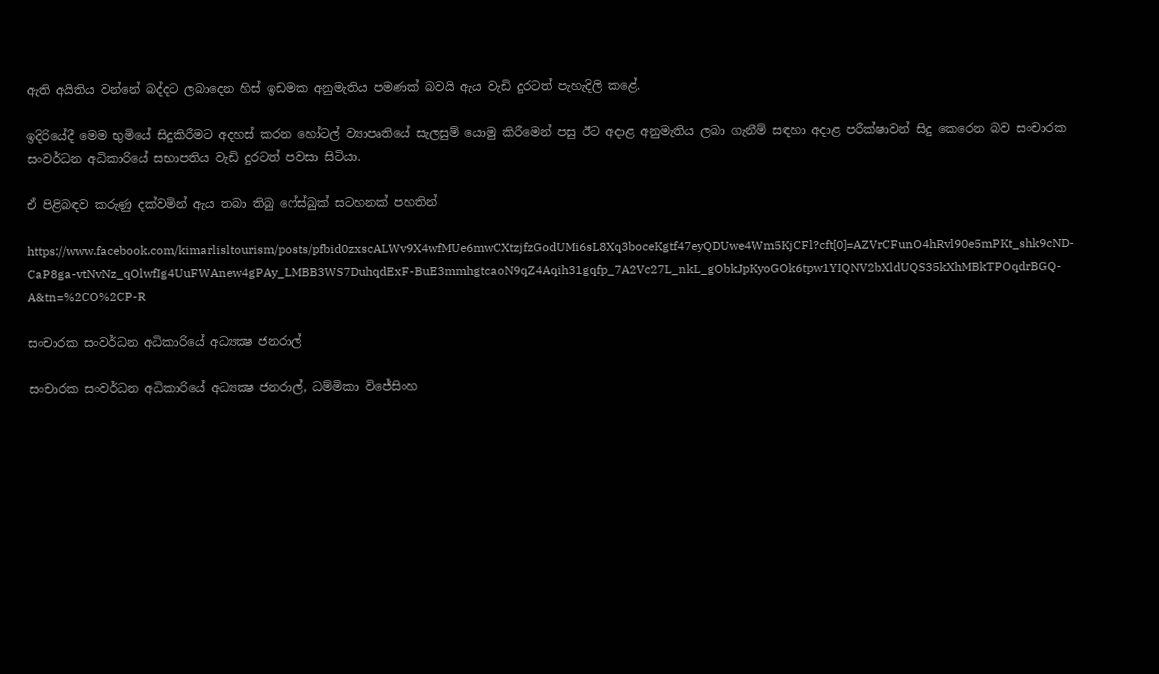ඇති අයිතිය වන්නේ බද්දට ලබාදෙන හිස් ඉඩමක අනුමැතිය පමණක් බවයි ඇය වැඩි දුරටත් පැහැදිලි කළේ.

ඉදිරියේදී මෙම භුමියේ සිදුකිරීමට අදහස් කරන හෝටල් ව්‍යාපෘතියේ සැලසුම් යොමු කිරීමෙන් පසු ඊට අදාළ අනුමැතිය ලබා ගැනීම් සඳහා අදාළ පරීක්ෂාවන් සිදු කෙරෙන බව සංචාරක සංවර්ධන අධිකාරියේ සභාපතිය වැඩි දුරටත් පවසා සිටියා.

ඒ පිළිබඳව කරුණු දක්වමින් ඇය තබා තිබු ෆේස්බුක් සටහනක් පහතින්

https://www.facebook.com/kimarlisltourism/posts/pfbid0zxscALWv9X4wfMUe6mwCXtzjfzGodUMi6sL8Xq3boceKgtf47eyQDUwe4Wm5KjCFl?cft[0]=AZVrCFunO4hRvl90e5mPKt_shk9cND-CaP8ga-vtNvNz_qOlwfIg4UuFWAnew4gPAy_LMBB3WS7DuhqdExF-BuE3mmhgtcaoN9qZ4Aqih31gqfp_7A2Vc27L_nkL_gObkJpKyoGOk6tpw1YIQNV2bXldUQS35kXhMBkTPOqdrBGQ-A&tn=%2CO%2CP-R

සංචාරක සංවර්ධන අධිකාරියේ අධ්‍යක්‍ෂ ජනරාල්

සංචාරක සංවර්ධන අධිකාරියේ අධ්‍යක්‍ෂ ජනරාල්, ධම්මිකා විජේසිංහ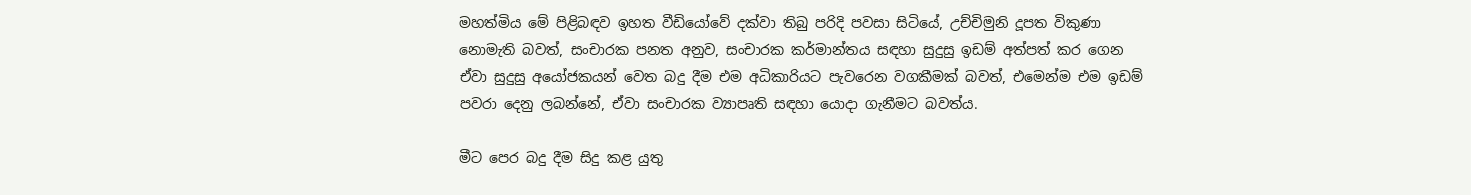මහත්මිය මේ පිළිබඳව ඉහත වීඩියෝවේ දක්වා තිබු පරිදි පවසා සිටියේ, උච්චිමුනි දූපත විකුණා නොමැති බවත්, සංචාරක පනත අනුව, සංචාරක කර්මාන්තය සඳහා සුදුසු ඉඩම් අත්පත් කර ගෙන ඒවා සුදුසු අයෝජකයන් වෙත බදු දීම එම අධිකාරියට පැවරෙන වගකීමක් බවත්, එමෙන්ම එම ඉඩම් පවරා දෙනු ලබන්නේ, ඒවා සංචාරක ව්‍යාපෘති සඳහා යොදා ගැනීමට බවත්ය.

මීට පෙර බදු දීම සිදු කළ යුතු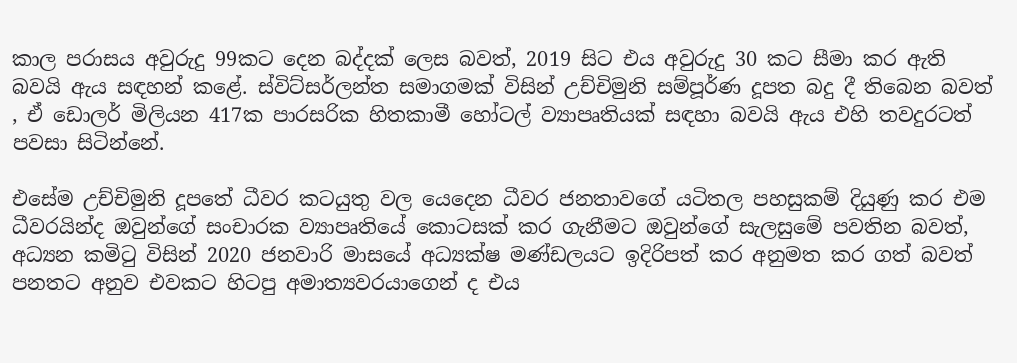කාල පරාසය අවුරුදු 99කට දෙන බද්දක් ලෙස බවත්, 2019 සිට එය අවුරුදු 30 කට සීමා කර ඇති බවයි ඇය සඳහන් කළේ. ස්විට්සර්ලන්ත සමාගමක් විසින් උච්චිමුනි සම්පූර්ණ දූපත බදු දී තිබෙන බවත් , ඒ ඩොලර් මිලියන 417ක පාරසරික හිතකාමී හෝටල් ව්‍යාපෘතියක් සඳහා බවයි ඇය එහි තවදුරටත් පවසා සිටින්නේ.

එසේම උච්චිමුනි දූපතේ ධීවර කටයුතු වල යෙදෙන ධීවර ජනතාවගේ යටිතල පහසුකම් දියුණු කර එම ධීවරයින්ද ඔවුන්ගේ සංචාරක ව්‍යාපෘතියේ කොටසක් කර ගැනීමට ඔවුන්ගේ සැලසුමේ පවතින බවත්, අධ්‍යන කමිටු විසින් 2020 ජනවාරි මාසයේ අධ්‍යක්ෂ මණ්ඩලයට ඉදිරිපත් කර අනුමත කර ගත් බවත් පනතට අනුව එවකට හිටපු අමාත්‍යවරයාගෙන් ද එය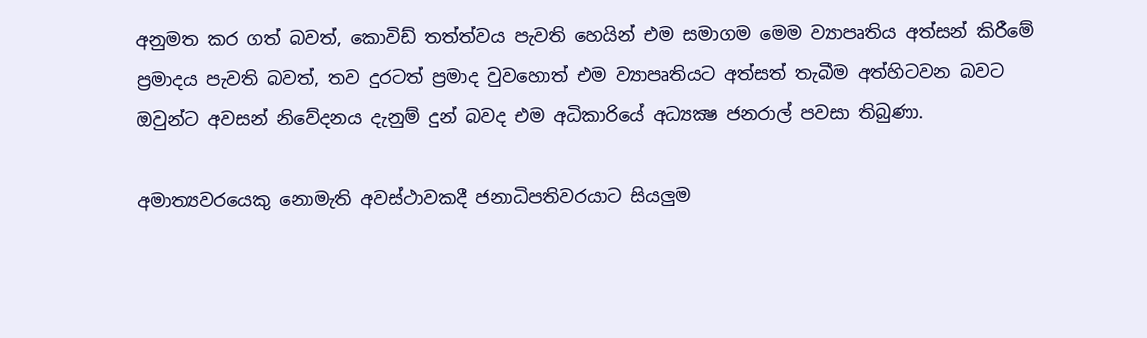අනුමත කර ගත් බවත්, කොවිඩ් තත්ත්වය පැවති හෙයින් එම සමාගම මෙම ව්‍යාපෘතිය අත්සන් කිරීමේ ප්‍රමාදය පැවති බවත්, තව දුරටත් ප්‍රමාද වුවහොත් එම ව්‍යාපෘතියට අත්සත් තැබීම අත්හිටවන බවට ඔවුන්ට අවසන් නිවේදනය දැනුම් දුන් බවද එම අධිකාරියේ අධ්‍යක්‍ෂ ජනරාල් පවසා තිබුණා.

අමාත්‍යවරයෙකු නොමැති අවස්ථාවකදී ජනාධිපතිවරයාට සියලුම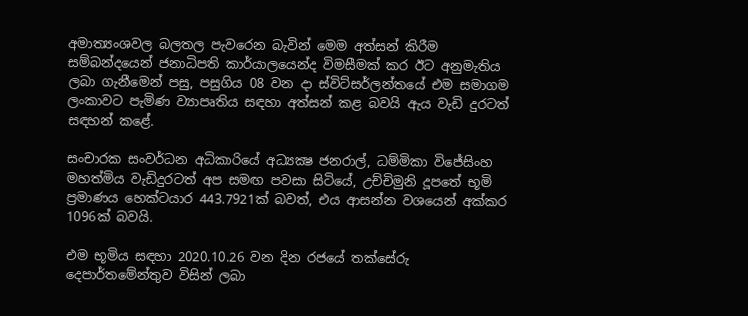අමාත්‍යංශවල බලතල පැවරෙන බැවින් මෙම අත්සන් කිරීම සම්බන්දයෙන් ජනාධිපති කාර්යාලයෙන්ද විමසීමක් කර ඊට අනුමැතිය ලබා ගැනීමෙන් පසු, පසුගිය 08 වන දා ස්විට්සර්ලන්තයේ එම සමාගම ලංකාවට පැමිණ ව්‍යාපෘතිය සඳහා අත්සන් කළ බවයි ඇය වැඩි දුරටත් සඳහන් කළේ.

සංචාරක සංවර්ධන අධිකාරියේ අධ්‍යක්‍ෂ ජනරාල්, ධම්මිකා විජේසිංහ මහත්මිය වැඩිදුරටත් අප සමඟ පවසා සිටියේ, උච්චිමුනි දූපතේ භූමි ප්‍රමාණය හෙක්ටයාර 443.7921ක් බවත්, එය ආසන්න වශයෙන් අක්කර 1096ක් බවයි.

එම භූමිය සඳහා 2020.10.26 වන දින රජයේ තක්සේරු දෙපාර්තමේන්තුව විසින් ලබා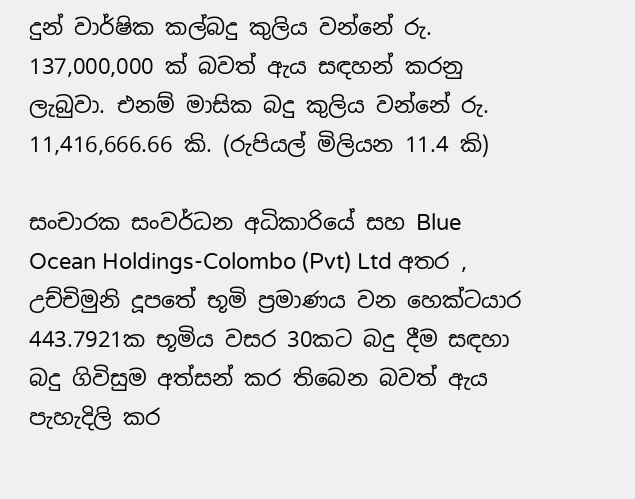දුන් වාර්ෂික කල්බදු කුලිය වන්නේ රු. 137,000,000 ක් බවත් ඇය සඳහන් කරනු ලැබුවා. එනම් මාසික බදු කුලිය වන්නේ රු. 11,416,666.66 කි. (රුපියල් මිලියන 11.4 කි)

සංචාරක සංවර්ධන අධිකාරියේ සහ Blue Ocean Holdings-Colombo (Pvt) Ltd අතර , උච්චිමුනි දූපතේ භූමි ප්‍රමාණය වන හෙක්ටයාර 443.7921ක භූමිය වසර 30කට බදු දීම සඳහා බදු ගිවිසුම අත්සන් කර තිබෙන බවත් ඇය පැහැදිලි කර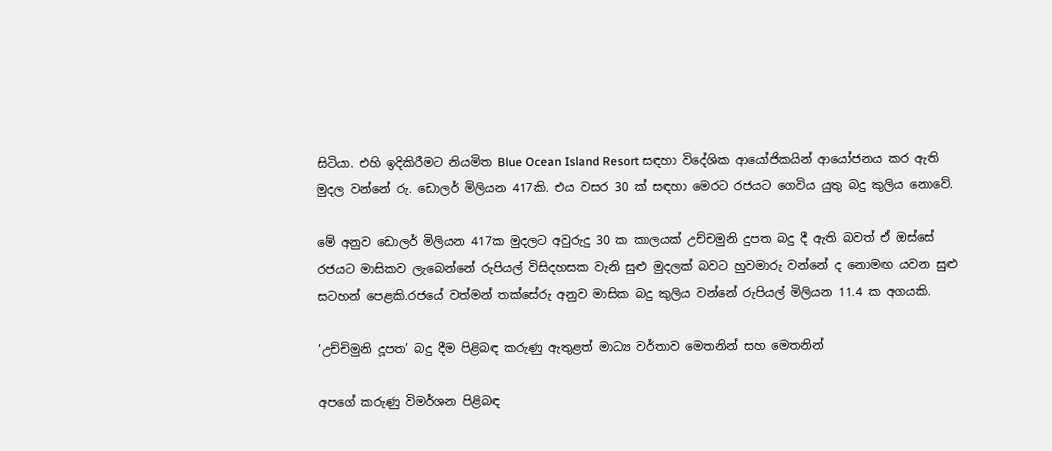සිටියා. එහි ඉදිකිරීමට නියමිත Blue Ocean Island Resort සඳහා විදේශික ආයෝජිකයින් ආයෝජනය කර ඇති මුදල වන්නේ රු. ඩොලර් මිලියන 417කි. එය වසර 30 ක් සඳහා මෙරට රජයට ගෙවිය යුතු බදු කුලිය නොවේ.

මේ අනුව ඩොලර් මිලියන 417ක මුදලට අවුරුදු 30 ක කාලයක් උච්චමුනි දුපත බදු දී ඇති බවත් ඒ ඔස්සේ රජයට මාසිකව ලැබෙන්නේ රුපියල් විසිදහසක වැනි සුළු මුදලක් බවට හුවමාරු වන්නේ ද නොමඟ යවන සුළු සටහන් පෙළකි.රජයේ වත්මන් තක්සේරු අනුව මාසික බදු කුලිය වන්නේ රුපියල් මිලියන 11.4 ක අගයකි.

‘උච්චිමුනි දූපත’ බදු දීම පිළිබඳ කරුණු ඇතුළත් මාධ්‍ය වර්තාව මෙතනින් සහ මෙතනින්

අපගේ කරුණු විමර්ශන පිළිබඳ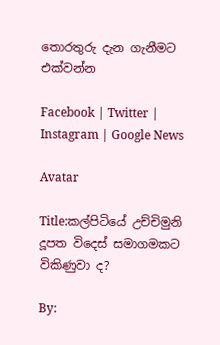තොරතුරු දැන ගැනීමට එක්වන්න

Facebook | Twitter | Instagram | Google News

Avatar

Title:කල්පිටියේ උච්චිමුනි දූපත විදෙස් සමාගමකට විකිණුවා ද?

By: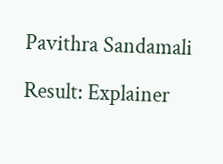Pavithra Sandamali

Result: Explainer